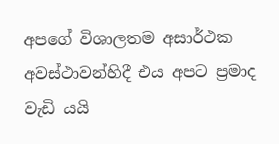අපගේ විශාලතම අසාර්ථක අවස්ථාවන්හිදී එය අපට ප්‍රමාද වැඩි යයි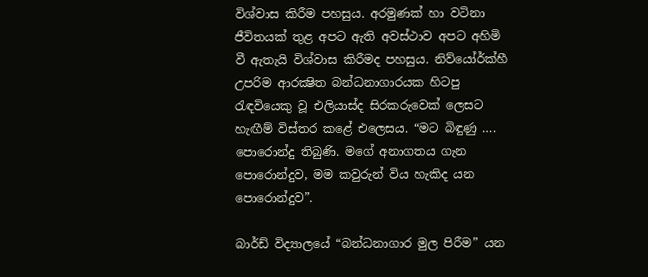විශ්වාස කිරීම පහසුය. අරමුණක් හා වටිනා ජීවිතයක් තුළ අපට ඇති අවස්ථාව අපට අහිමි වී ඇතැයි විශ්වාස කිරීමද පහසුය. නිව්යෝර්ක්හී උපරිම ආරක්‍ෂිත බන්ධනාගාරයක හිටපු රැඳවියෙකු වූ එලියාස්ද සිරකරුවෙක් ලෙසට හැඟීම් විස්තර කළේ එලෙසය. “මට බිඳුණු …. පොරොන්දු තිබුණි. මගේ අනාගතය ගැන පොරොන්දුව, මම කවුරුන් විය හැකිද යන පොරොන්දුව”.

බාර්ඩ් විද්‍යාලයේ “බන්ධනාගාර මුල පිරීම” යන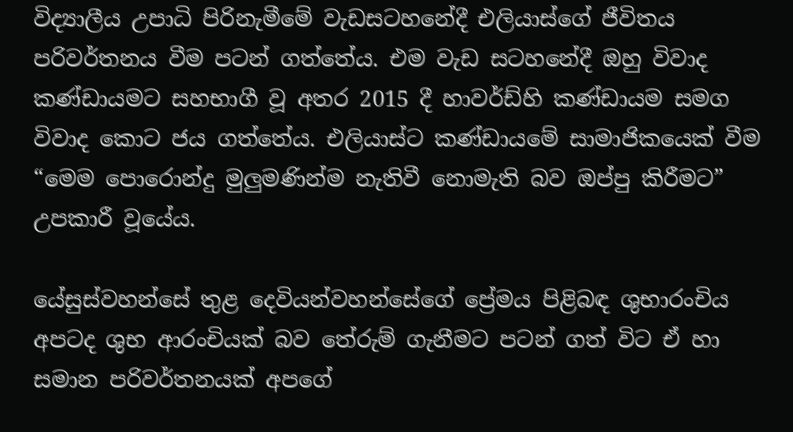විද්‍යාලීය උපාධි පිරිනැමීමේ වැඩසටහනේදී එලියාස්ගේ ජීවිතය පරිවර්තනය වීම පටන් ගත්තේය. එම වැඩ සටහනේදී ඔහු විවාද කණ්ඩායමට සහභාගී වූ අතර 2015 දී හාවර්ඩ්හි කණ්ඩායම සමග විවාද කොට ජය ගත්තේය. එලියාස්ට කණ්ඩායමේ සාමාජිකයෙක් වීම “මෙම පොරොන්දු මුලුමණින්ම නැතිවී නොමැති බව ඔප්පු කිරීමට” උපකාරී වූයේය.

යේසුස්වහන්සේ තුළ දෙවියන්වහන්සේගේ ප්‍රේමය පිළිබඳ ශුභාරංචිය අපටද ශුභ ආරංචියක් බව තේරුම් ගැනීමට පටන් ගත් විට ඒ හා සමාන පරිවර්තනයක් අපගේ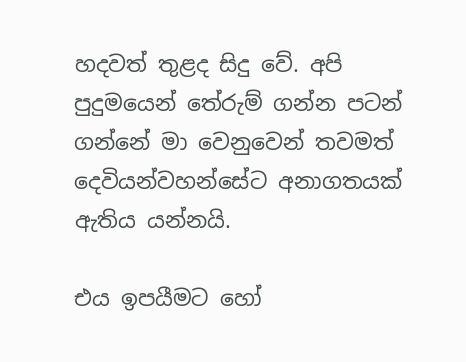හදවත් තුළද සිදු වේ. අපි පුදුමයෙන් තේරුම් ගන්න පටන් ගන්නේ මා වෙනුවෙන් තවමත් දෙවියන්වහන්සේට අනාගතයක් ඇතිය යන්නයි.

එය ඉපයීමට හෝ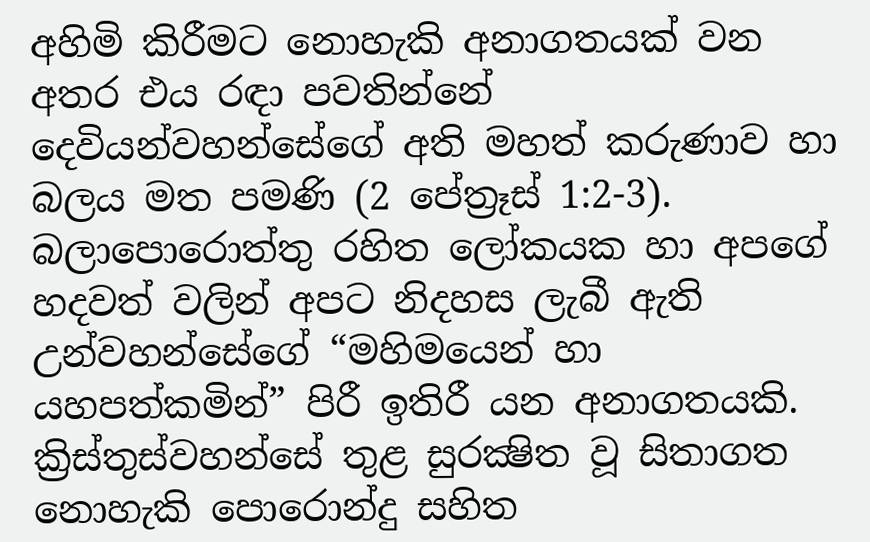අහිමි කිරීමට නොහැකි අනාගතයක් වන අතර එය රඳා පවතින්නේ දෙවියන්වහන්සේගේ අති මහත් කරුණාව හා බලය මත පමණි (2 පේත්‍රෑස් 1:2-3). බලාපොරොත්තු රහිත ලෝකයක හා අපගේ හදවත් වලින් අපට නිදහස ලැබී ඇති උන්වහන්සේගේ “මහිමයෙන් හා යහපත්කමින්” පිරී ඉතිරී යන අනාගතයකි. ක්‍රිස්තුස්වහන්සේ තුළ සුරක්‍ෂිත වූ සිතාගත නොහැකි පොරොන්දු සහිත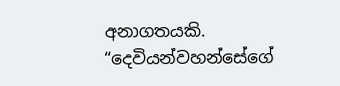අනාගතයකි. “දෙවියන්වහන්සේගේ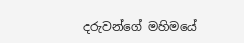දරුවන්ගේ මහිමයේ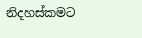නිදහස්කමට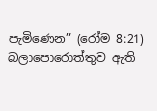පැමිණෙන” (රෝම 8:21) බලාපොරොත්තුව ඇති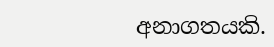අනාගතයකි.